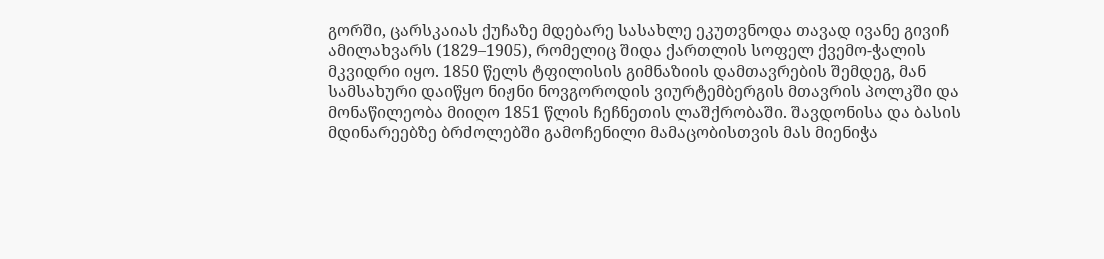გორში, ცარსკაიას ქუჩაზე მდებარე სასახლე ეკუთვნოდა თავად ივანე გივიჩ ამილახვარს (1829–1905), რომელიც შიდა ქართლის სოფელ ქვემო-ჭალის მკვიდრი იყო. 1850 წელს ტფილისის გიმნაზიის დამთავრების შემდეგ, მან სამსახური დაიწყო ნიჟნი ნოვგოროდის ვიურტემბერგის მთავრის პოლკში და მონაწილეობა მიიღო 1851 წლის ჩეჩნეთის ლაშქრობაში. შავდონისა და ბასის მდინარეებზე ბრძოლებში გამოჩენილი მამაცობისთვის მას მიენიჭა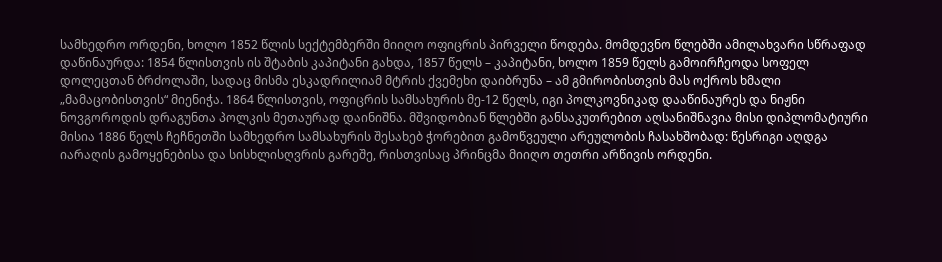სამხედრო ორდენი, ხოლო 1852 წლის სექტემბერში მიიღო ოფიცრის პირველი წოდება. მომდევნო წლებში ამილახვარი სწრაფად დაწინაურდა: 1854 წლისთვის ის შტაბის კაპიტანი გახდა, 1857 წელს – კაპიტანი, ხოლო 1859 წელს გამოირჩეოდა სოფელ დოლეცთან ბრძოლაში, სადაც მისმა ესკადრილიამ მტრის ქვემეხი დაიბრუნა – ამ გმირობისთვის მას ოქროს ხმალი „მამაცობისთვის“ მიენიჭა. 1864 წლისთვის, ოფიცრის სამსახურის მე-12 წელს, იგი პოლკოვნიკად დააწინაურეს და ნიჟნი ნოვგოროდის დრაგუნთა პოლკის მეთაურად დაინიშნა. მშვიდობიან წლებში განსაკუთრებით აღსანიშნავია მისი დიპლომატიური მისია 1886 წელს ჩეჩნეთში სამხედრო სამსახურის შესახებ ჭორებით გამოწვეული არეულობის ჩასახშობად: წესრიგი აღდგა იარაღის გამოყენებისა და სისხლისღვრის გარეშე, რისთვისაც პრინცმა მიიღო თეთრი არწივის ორდენი.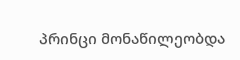პრინცი მონაწილეობდა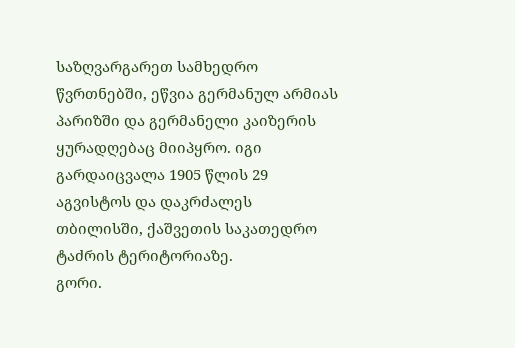საზღვარგარეთ სამხედრო წვრთნებში, ეწვია გერმანულ არმიას პარიზში და გერმანელი კაიზერის ყურადღებაც მიიპყრო. იგი გარდაიცვალა 1905 წლის 29 აგვისტოს და დაკრძალეს თბილისში, ქაშვეთის საკათედრო ტაძრის ტერიტორიაზე.
გორი.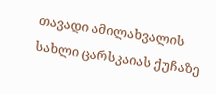თავადი ამილახვალის სახლი ცარსკაიას ქუჩაზე